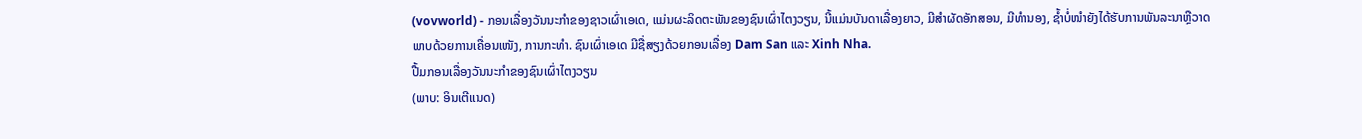(vovworld) - ກອນເລື່ອງວັນນະກຳຂອງຊາວເຜົ່າເອເດ, ແມ່ນຜະລິດຕະພັນຂອງຊົນເຜົ່າໄຕງວຽນ, ນີ້ແມ່ນບັນດາເລື່ອງຍາວ, ມີສຳຜັດອັກສອນ, ມີທຳນອງ, ຊ້ຳບໍ່ໜຳຍັງໄດ້ຮັບການພັນລະນາຫຼືວາດພາບດ້ວຍການເຄື່ອນເໜັງ, ການກະທຳ. ຊົນເຜົ່າເອເດ ມີຊື່ສຽງດ້ວຍກອນເລື່ອງ Dam San ແລະ Xinh Nha.
ປື້ມກອນເລື່ອງວັນນະກຳຂອງຊົນເຜົ່າໄຕງວຽນ
(ພາບ: ອິນເຕີແນດ)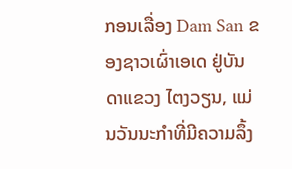ກອນເລື່ອງ Dam San ຂອງຊາວເຜົ່າເອເດ ຢູ່ບັນດາແຂວງ ໄຕງວຽນ, ແມ່ນວັນນະກຳທີ່ມີຄວາມລຶ້ງ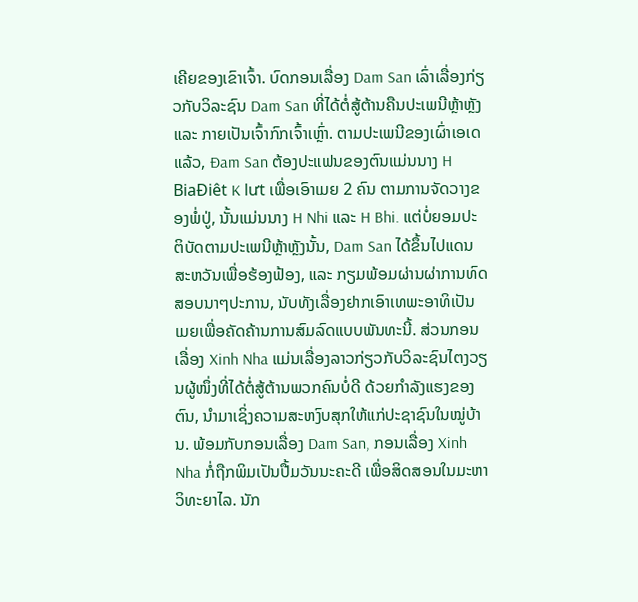ເຄີຍຂອງເຂົາເຈົ້າ. ບົດກອນເລື່ອງ Dam San ເລົ່າເລື່ອງກ່ຽວກັບວິລະຊົນ Dam San ທີ່ໄດ້ຕໍ່ສູ້ຕ້ານຄືນປະເພນີຫຼ້າຫຼັງ ແລະ ກາຍເປັນເຈົ້າກົກເຈົ້າເຫຼົ່າ. ຕາມປະເພນີຂອງເຜົ່າເອເດ ແລ້ວ, Đam San ຕ້ອງປະແຟນຂອງຕົນແມ່ນນາງ H BiaĐiêt K lưt ເພື່ອເອົາເມຍ 2 ຄົນ ຕາມການຈັດວາງຂອງພໍ່ປູ່, ນັ້ນແມ່ນນາງ H Nhi ແລະ H Bhi. ແຕ່ບໍ່ຍອມປະຕິບັດຕາມປະເພນີຫຼ້າຫຼັງນັ້ນ, Dam San ໄດ້ຂຶ້ນໄປແດນສະຫວັນເພື່ອຮ້ອງຟ້ອງ, ແລະ ກຽມພ້ອມຜ່ານຜ່າການທົດສອບນາໆປະການ, ນັບທັງເລື່ອງຢາກເອົາເທພະອາທິເປັນເມຍເພື່ອຄັດຄ້ານການສົມລົດແບບພັນທະນີ້. ສ່ວນກອນເລື່ອງ Xinh Nha ແມ່ນເລື່ອງລາວກ່ຽວກັບວິລະຊົນໄຕງວຽນຜູ້ໜຶ່ງທີ່ໄດ້ຕໍ່ສູ້ຕ້ານພວກຄົນບໍ່ດີ ດ້ວຍກຳລັງແຮງຂອງຕົນ, ນຳມາເຊິ່ງຄວາມສະຫງົບສຸກໃຫ້ແກ່ປະຊາຊົນໃນໝູ່ບ້ານ. ພ້ອມກັບກອນເລື່ອງ Dam San, ກອນເລື່ອງ Xinh Nha ກໍ່ຖືກພິມເປັນປື້ມວັນນະຄະດີ ເພື່ອສິດສອນໃນມະຫາວິທະຍາໄລ. ນັກ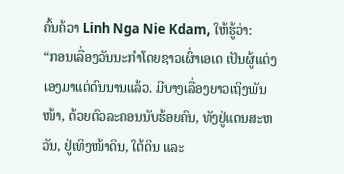ຄົ້ນຄ້ວາ Linh Nga Nie Kdam, ໃຫ້ຮູ້ວ່າ:
“ກອນເລື່ອງວັນນະກຳໂດຍຊາວເຜົ່າເອເດ ເປັນຜູ້ແຕ່ງເອງມາແຕ່ດົນນານແລ້ວ. ມີບາງເລື່ອງຍາວເຖິງພັນໜ້າ, ດ້ວຍຕົວລະຄອນນັບຮ້ອຍຄົນ, ທັງຢູ່ແດນສະຫວັນ, ຢູ່ເທິງໜ້າດິນ, ໃຕ້ດິນ ແລະ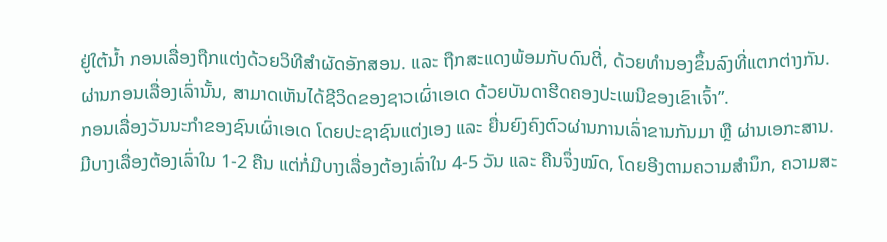ຢູ່ໃຕ້ນ້ຳ ກອນເລື່ອງຖືກແຕ່ງດ້ວຍວິທີສຳຜັດອັກສອນ. ແລະ ຖືກສະແດງພ້ອມກັບດົນຕີ່, ດ້ວຍທຳນອງຂຶ້ນລົງທີ່ແຕກຕ່າງກັນ. ຜ່ານກອນເລື່ອງເລົ່ານັ້ນ, ສາມາດເຫັນໄດ້ຊີວິດຂອງຊາວເຜົ່າເອເດ ດ້ວຍບັນດາຮີດຄອງປະເພນີຂອງເຂົາເຈົ້າ”.
ກອນເລື່ອງວັນນະກຳຂອງຊົນເຜົ່າເອເດ ໂດຍປະຊາຊົນແຕ່ງເອງ ແລະ ຍື່ນຍົງຄົງຕົວຜ່ານການເລົ່າຂານກັນມາ ຫຼື ຜ່ານເອກະສານ. ມີບາງເລື່ອງຕ້ອງເລົ່າໃນ 1-2 ຄືນ ແຕ່ກໍ່ມີບາງເລື່ອງຕ້ອງເລົ່າໃນ 4-5 ວັນ ແລະ ຄືນຈຶ່ງໝົດ, ໂດຍອີງຕາມຄວາມສຳນຶກ, ຄວາມສະ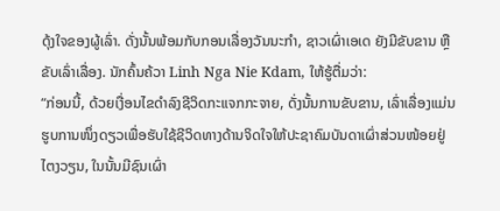ດຸ້ງໃຈຂອງຜູ້ເລົ່າ. ດັ່ງນັ້ນພ້ອມກັບກອນເລື່ອງວັນນະກຳ, ຊາວເຜົ່າເອເດ ຍັງມີຂັບຂານ ຫຼືຂັບເລົ່າເລື່ອງ. ນັກຄົ້ນຄ້ວາ Linh Nga Nie Kdam, ໃຫ້ຮູ້ຕື່ມວ່າ:
“ກ່ອນນີ້, ດ້ວຍເງື່ອນໄຂດຳລົງຊີວິດກະແຈກກະຈາຍ, ດັ່ງນັ້ນການຂັບຂານ, ເລົ່າເລື່ອງແມ່ນຮູບການໜຶ່ງດຽວເພື່ອຮັບໃຊ້ຊີວິດທາງດ້ານຈິດໃຈໃຫ້ປະຊາຄົມບັນດາເຜົ່າສ່ວນໜ້ອຍຢູ່ໄຕງວຽນ, ໃນນັ້ນມີຊົນເຜົ່າ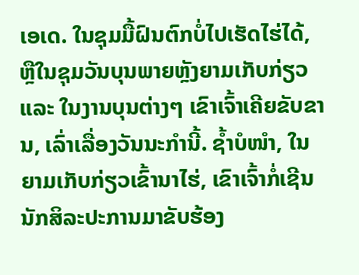ເອເດ. ໃນຊຸມມື້ຝົນຕົກບໍ່ໄປເຮັດໄຮ່ໄດ້, ຫຼືໃນຊຸມວັນບຸນພາຍຫຼັງຍາມເກັບກ່ຽວ ແລະ ໃນງານບຸນຕ່າງໆ ເຂົາເຈົ້າເຄີຍຂັບຂານ, ເລົ່າເລື່ອງວັນນະກຳນີ້. ຊ້ຳບໍໜຳ, ໃນຍາມເກັບກ່ຽວເຂົ້ານາໄຮ່, ເຂົາເຈົ້າກໍ່ເຊີນນັກສິລະປະການມາຂັບຮ້ອງ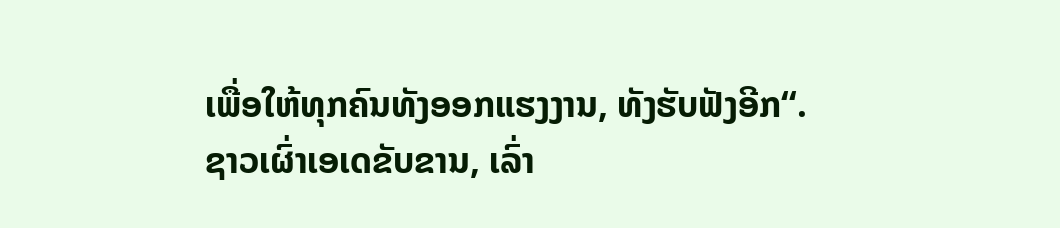ເພື່ອໃຫ້ທຸກຄົນທັງອອກແຮງງານ, ທັງຮັບຟັງອີກ“.
ຊາວເຜົ່າເອເດຂັບຂານ, ເລົ່າ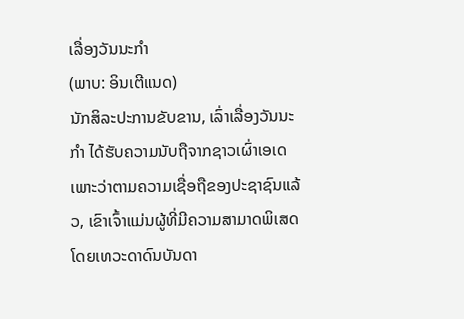ເລື່ອງວັນນະກຳ
(ພາບ: ອິນເຕີແນດ)
ນັກສິລະປະການຂັບຂານ, ເລົ່າເລື່ອງວັນນະກຳ ໄດ້ຮັບຄວາມນັບຖືຈາກຊາວເຜົ່າເອເດ ເພາະວ່າຕາມຄວາມເຊື່ອຖືຂອງປະຊາຊົນແລ້ວ, ເຂົາເຈົ້າແມ່ນຜູ້ທີ່ມີຄວາມສາມາດພິເສດໂດຍເທວະດາດົນບັນດາ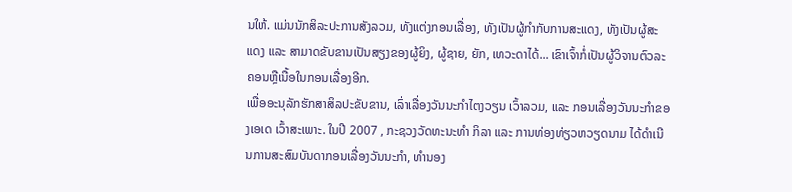ນໃຫ້. ແມ່ນນັກສິລະປະການສັງລວມ, ທັງແຕ່ງກອນເລື່ອງ, ທັງເປັນຜູ້ກຳກັບການສະແດງ, ທັງເປັນຜູ້ສະແດງ ແລະ ສາມາດຂັບຂານເປັນສຽງຂອງຜູ້ຍິງ, ຜູ້ຊາຍ, ຍັກ, ເທວະດາໄດ້... ເຂົາເຈົ້າກໍ່ເປັນຜູ້ວິຈານຕົວລະຄອນຫຼືເນື້ອໃນກອນເລື່ອງອີກ.
ເພື່ອອະນຸລັກຮັກສາສິລປະຂັບຂານ, ເລົ່າເລື່ອງວັນນະກຳໄຕງວຽນ ເວົ້າລວມ, ແລະ ກອນເລື່ອງວັນນະກຳຂອງເອເດ ເວົ້າສະເພາະ. ໃນປີ 2007 , ກະຊວງວັດທະນະທຳ ກິລາ ແລະ ການທ່ອງທ່ຽວຫວຽດນາມ ໄດ້ດຳເນີນການສະສົມບັນດາກອນເລື່ອງວັນນະກຳ, ທຳນອງ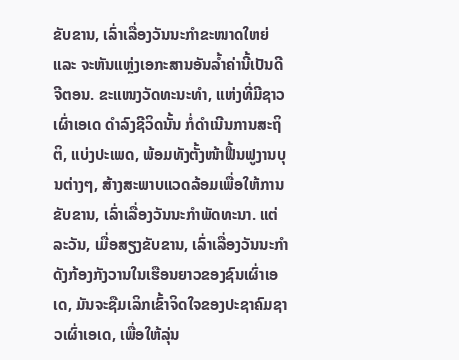ຂັບຂານ, ເລົ່າເລື່ອງວັນນະກຳຂະໜາດໃຫຍ່ ແລະ ຈະຫັນແຫຼ່ງເອກະສານອັນລ້ຳຄ່ານີ້ເປັນດີຈີຕອນ. ຂະແໜງວັດທະນະທຳ, ແຫ່ງທີ່ມີຊາວເຜົ່າເອເດ ດຳລົງຊີວິດນັ້ນ ກໍ່ດຳເນີນການສະຖິຕິ, ແບ່ງປະເພດ, ພ້ອມທັງຕັ້ງໜ້າຟື້ນຟູງານບຸນຕ່າງໆ, ສ້າງສະພາບແວດລ້ອມເພື່ອໃຫ້ການຂັບຂານ, ເລົ່າເລື່ອງວັນນະກຳພັດທະນາ. ແຕ່ລະວັນ, ເມື່ອສຽງຂັບຂານ, ເລົ່າເລື່ອງວັນນະກຳດັງກ້ອງກັງວານໃນເຮືອນຍາວຂອງຊົນເຜົ່າເອເດ, ມັນຈະຊືມເລິກເຂົ້າຈິດໃຈຂອງປະຊາຄົມຊາວເຜົ່າເອເດ, ເພື່ອໃຫ້ລຸ່ນ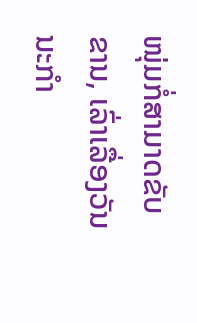ໜຸ່ມກໍ່ສາມາດຂັບຂານ, ເລົ່າເລື່ອງວັນນະກຳ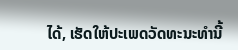ໄດ້, ເຮັດໃຫ້ປະເພດວັດທະນະທຳນີ້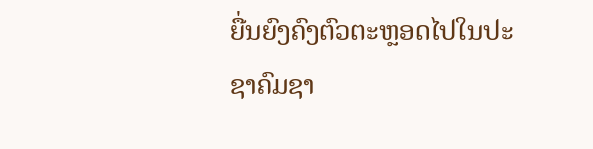ຍື່ນຍົງຄົງຕົວຕະຫຼອດໄປໃນປະຊາຄົມຊາ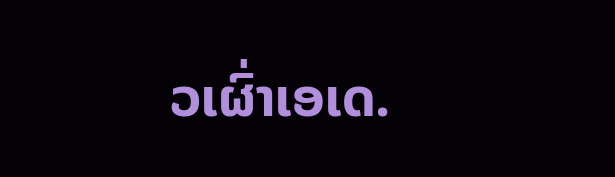ວເຜົ່າເອເດ.